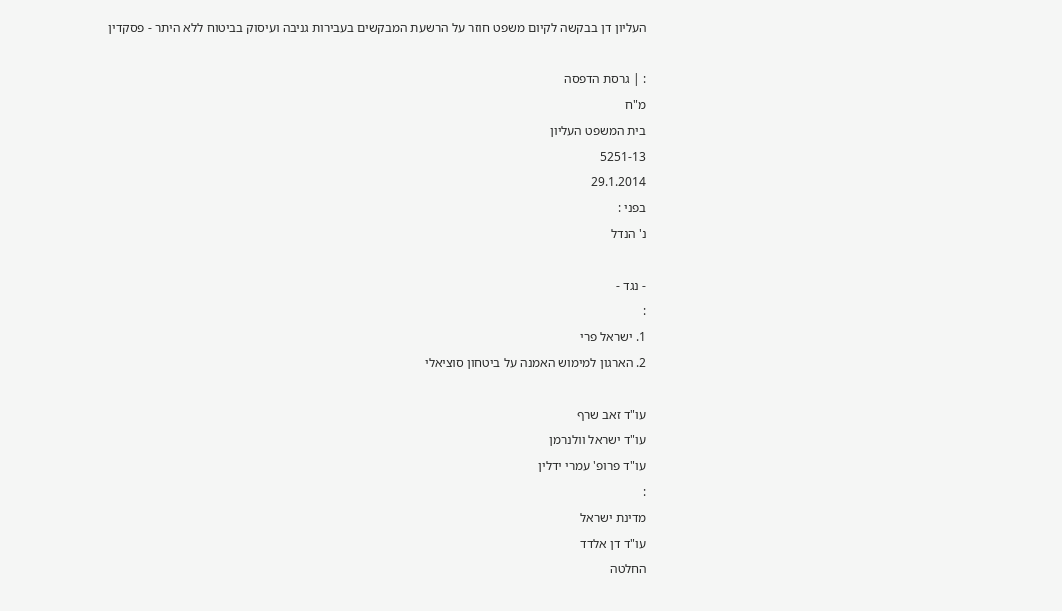העליון דן בבקשה לקיום משפט חוזר על הרשעת המבקשים בעבירות גניבה ועיסוק בביטוח ללא היתר - פסקדין

: | גרסת הדפסה
מ"ח
בית המשפט העליון
5251-13
29.1.2014
בפני :
נ' הנדל

- נגד -
:
1. ישראל פרי
2. הארגון למימוש האמנה על ביטחון סוציאלי

עו"ד זאב שרף
עו"ד ישראל וולנרמן
עו"ד פרופ' עמרי ידלין
:
מדינת ישראל
עו"ד דן אלדד
החלטה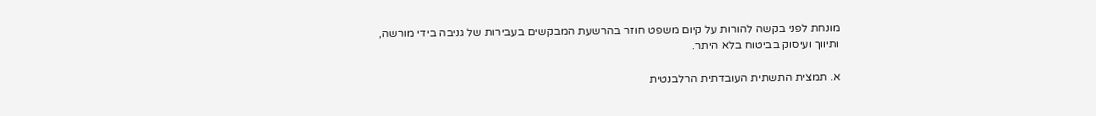מונחת לפני בקשה להורות על קיום משפט חוזר בהרשעת המבקשים בעבירות של גניבה בידי מורשה, ותיווך ועיסוק בביטוח בלא היתר.

א. תמצית התשתית העובדתית הרלבנטית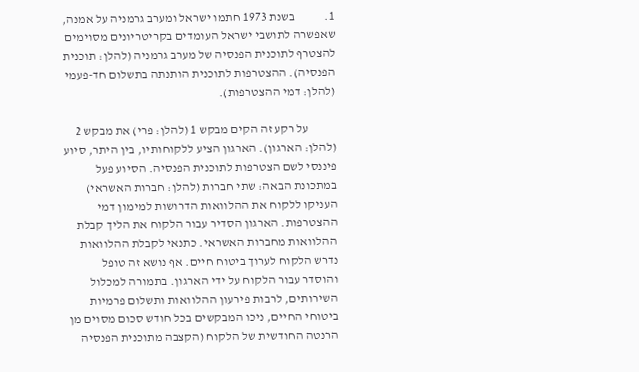1.            בשנת 1973 חתמו ישראל ומערב גרמניה על אמנה, שאפשרה לתושבי ישראל העומדים בקריטריונים מסוימים להצטרף לתוכנית הפנסיה של מערב גרמניה (להלן: תוכנית הפנסיה). ההצטרפות לתוכנית הותנתה בתשלום חד-פעמי (להלן: דמי ההצטרפות).

           על רקע זה הקים מבקש 1 (להלן: פרי) את מבקש 2 (להלן: הארגון). הארגון הציע ללקוחותיו, בין היתר, סיוע פיננסי לשם הצטרפות לתוכנית הפנסיה. הסיוע פעל במתכונת הבאה: שתי חברות (להלן: חברות האשראי) העניקו ללקוח את ההלוואות הדרושות למימון דמי ההצטרפות. הארגון הסדיר עבור הלקוח את הליך קבלת ההלוואות מחברות האשראי. כתנאי לקבלת ההלוואות נדרש הלקוח לערוך ביטוח חיים. אף נושא זה טופל והוסדר עבור הלקוח על ידי הארגון. בתמורה למכלול השירותים, לרבות פירעון ההלוואות ותשלום פרמיות ביטוחי החיים, ניכו המבקשים בכל חודש סכום מסוים מן הרנטה החודשית של הלקוח (הקצבה מתוכנית הפנסיה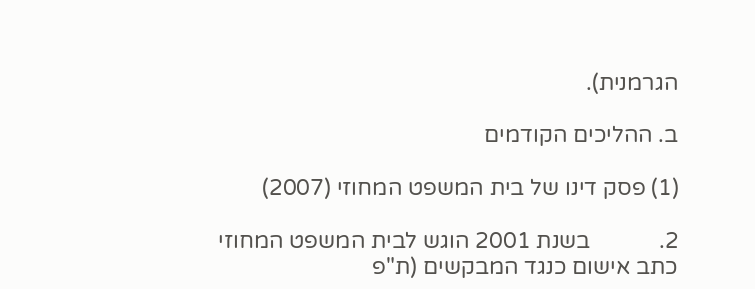הגרמנית).

ב. ההליכים הקודמים

(1) פסק דינו של בית המשפט המחוזי (2007)

2.            בשנת 2001 הוגש לבית המשפט המחוזי כתב אישום כנגד המבקשים (ת"פ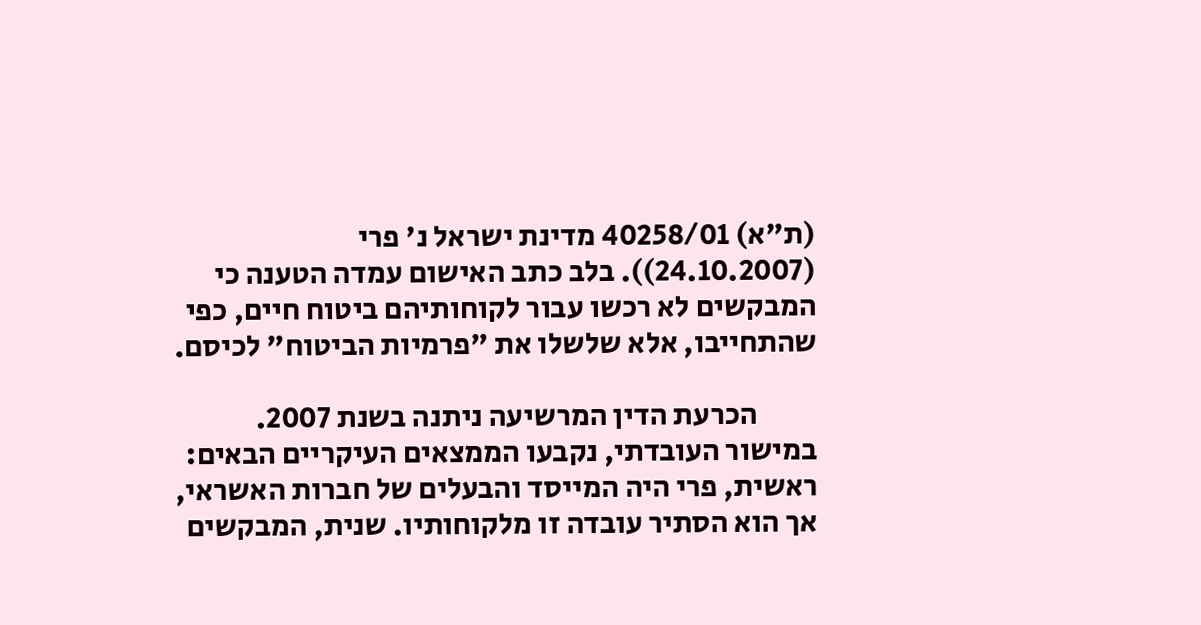(ת"א) 40258/01 מדינת ישראל נ' פרי (24.10.2007)). בלב כתב האישום עמדה הטענה כי המבקשים לא רכשו עבור לקוחותיהם ביטוח חיים, כפי שהתחייבו, אלא שלשלו את "פרמיות הביטוח" לכיסם.

          הכרעת הדין המרשיעה ניתנה בשנת 2007. במישור העובדתי, נקבעו הממצאים העיקריים הבאים: ראשית, פרי היה המייסד והבעלים של חברות האשראי, אך הוא הסתיר עובדה זו מלקוחותיו. שנית, המבקשים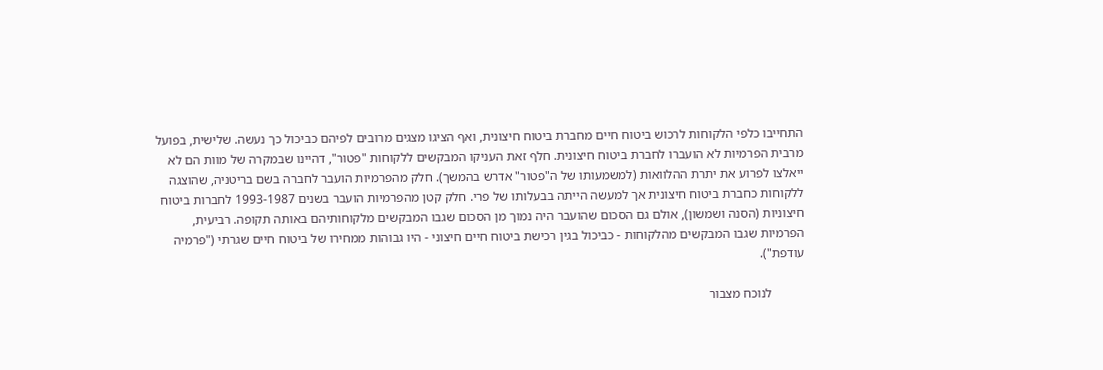התחייבו כלפי הלקוחות לרכוש ביטוח חיים מחברת ביטוח חיצונית, ואף הציגו מצגים מרובים לפיהם כביכול כך נעשה. שלישית, בפועל מרבית הפרמיות לא הועברו לחברת ביטוח חיצונית. חלף זאת העניקו המבקשים ללקוחות "פטור", דהיינו שבמקרה של מוות הם לא ייאלצו לפרוע את יתרת ההלוואות (למשמעותו של ה"פטור" אדרש בהמשך). חלק מהפרמיות הועבר לחברה בשם בריטניה, שהוצגה ללקוחות כחברת ביטוח חיצונית אך למעשה הייתה בבעלותו של פרי. חלק קטן מהפרמיות הועבר בשנים 1993-1987 לחברות ביטוח חיצוניות (הסנה ושמשון), אולם גם הסכום שהועבר היה נמוך מן הסכום שגבו המבקשים מלקוחותיהם באותה תקופה. רביעית, הפרמיות שגבו המבקשים מהלקוחות - כביכול בגין רכישת ביטוח חיים חיצוני - היו גבוהות ממחירו של ביטוח חיים שגרתי ("פרמיה עודפת").

          לנוכח מצבור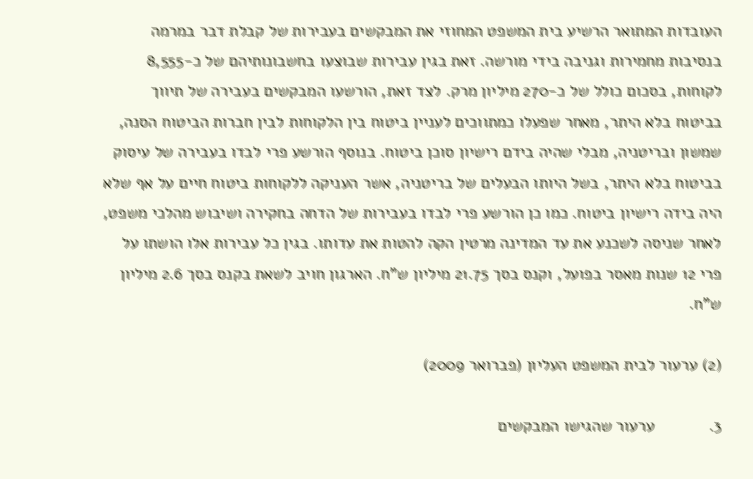העובדות המתואר הרשיע בית המשפט המחוזי את המבקשים בעבירות של קבלת דבר במרמה בנסיבות מחמירות וגניבה בידי מורשה. זאת בגין עבירות שבוצעו בחשבונותיהם של כ-8,555 לקוחות, בסכום כולל של כ-270 מיליון מרק. לצד זאת, הורשעו המבקשים בעבירה של תיווך בביטוח בלא היתר, מאחר שפעלו כמתווכים לעניין ביטוח בין הלקוחות לבין חברות הביטוח הסנה, שמשון ובריטניה, מבלי שהיה בידם רישיון סוכן ביטוח. בנוסף הורשע פרי לבדו בעבירה של עיסוק בביטוח בלא היתר, בשל היותו הבעלים של בריטניה, אשר העניקה ללקוחות ביטוח חיים על אף שלא היה בידה רישיון ביטוח. כמו כן הורשע פרי לבדו בעבירות של הדחה בחקירה ושיבוש מהלכי משפט, לאחר שניסה לשכנע את עד המדינה מרטין הקה להטות את עדותו. בגין כל עבירות אלו הושתו על פרי 12 שנות מאסר בפועל, וקנס בסך 21.75 מיליון ש"ח. הארגון חויב לשאת בקנס בסך 2.6 מיליון ש"ח.

(2) ערעור לבית המשפט העליון (פברואר 2009)

3.            ערעור שהגישו המבקשים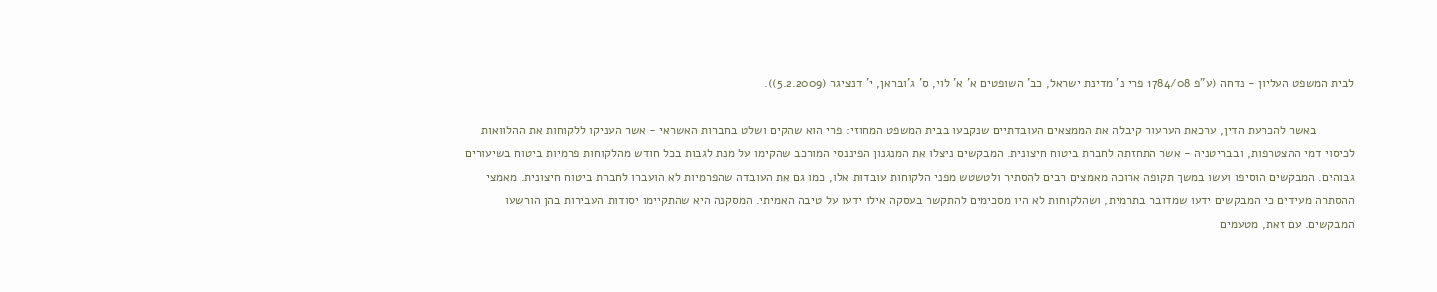לבית המשפט העליון - נדחה (ע"פ 1784/08 פרי נ' מדינת ישראל, כב' השופטים א' א' לוי, ס' ג'ובראן, י' דנציגר (5.2.2009)).

           באשר להכרעת הדין, ערכאת הערעור קיבלה את הממצאים העובדתיים שנקבעו בבית המשפט המחוזי: פרי הוא שהקים ושלט בחברות האשראי - אשר העניקו ללקוחות את ההלוואות לכיסוי דמי ההצטרפות, ובבריטניה - אשר התחזתה לחברת ביטוח חיצונית. המבקשים ניצלו את המנגנון הפיננסי המורכב שהקימו על מנת לגבות בכל חודש מהלקוחות פרמיות ביטוח בשיעורים גבוהים. המבקשים הוסיפו ועשו במשך תקופה ארוכה מאמצים רבים להסתיר ולטשטש מפני הלקוחות עובדות אלו, כמו גם את העובדה שהפרמיות לא הועברו לחברת ביטוח חיצונית. מאמצי ההסתרה מעידים כי המבקשים ידעו שמדובר בתרמית, ושהלקוחות לא היו מסכימים להתקשר בעסקה אילו ידעו על טיבה האמיתי. המסקנה היא שהתקיימו יסודות העבירות בהן הורשעו המבקשים. עם זאת, מטעמים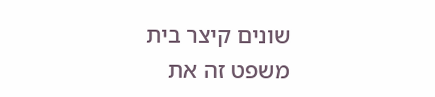שונים קיצר בית משפט זה את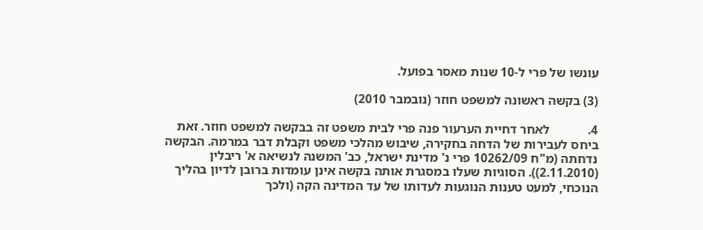עונשו של פרי ל-10 שנות מאסר בפועל.

(3) בקשה ראשונה למשפט חוזר (נובמבר 2010)

4.            לאחר דחיית הערעור פנה פרי לבית משפט זה בבקשה למשפט חוזר. זאת ביחס לעבירות של הדחה בחקירה, שיבוש מהלכי משפט וקבלת דבר במרמה. הבקשה נדחתה (מ"ח 10262/09 פרי נ' מדינת ישראל, כב' המשנה לנשיאה א' ריבלין (2.11.2010)). הסוגיות שעלו במסגרת אותה בקשה אינן עומדות ברובן לדיון בהליך הנוכחי, למעט טענות הנוגעות לעדותו של עד המדינה הקה (ולכך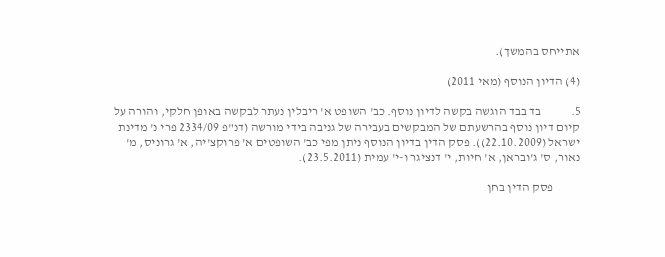אתייחס בהמשך).

(4) הדיון הנוסף (מאי 2011)

5.            בד בבד הוגשה בקשה לדיון נוסף. כב' השופט א' ריבלין נעתר לבקשה באופן חלקי, והורה על קיום דיון נוסף בהרשעתם של המבקשים בעבירה של גניבה בידי מורשה (דנ"פ 2334/09 פרי נ' מדינת ישראל (22.10.2009)). פסק הדין בדיון הנוסף ניתן מפי כב' השופטים א' פרוקצ'יה, א' גרוניס, מ' נאור, ס' ג'ובראן, א' חיות, י' דנציגר ו-י' עמית (23.5.2011).

           פסק הדין בחן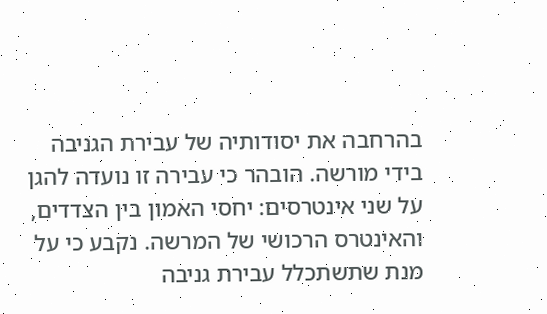בהרחבה את יסודותיה של עבירת הגניבה בידי מורשה. הובהר כי עבירה זו נועדה להגן על שני אינטרסים: יחסי האמון בין הצדדים, והאינטרס הרכושי של המרשה. נקבע כי על מנת שתשתכלל עבירת גניבה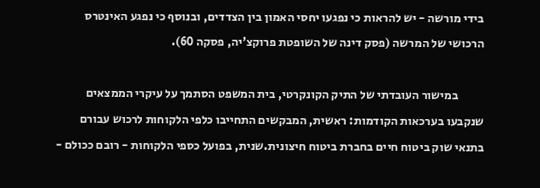בידי מורשה - יש להראות כי נפגעו יחסי האמון בין הצדדים, ובנוסף כי נפגע האינטרס הרכושי של המרשה (פסק דינה של השופטת פרוקצ'יה, פסקה 60).

           במישור העובדתי של התיק הקונקרטי, בית המשפט הסתמך על עיקרי הממצאים שנקבעו בערכאות הקודמות: ראשית, המבקשים התחייבו כלפי הלקוחות לרכוש עבורם בתנאי שוק ביטוח חיים בחברת ביטוח חיצונית.שנית, בפועל כספי הלקוחות - רובם ככולם -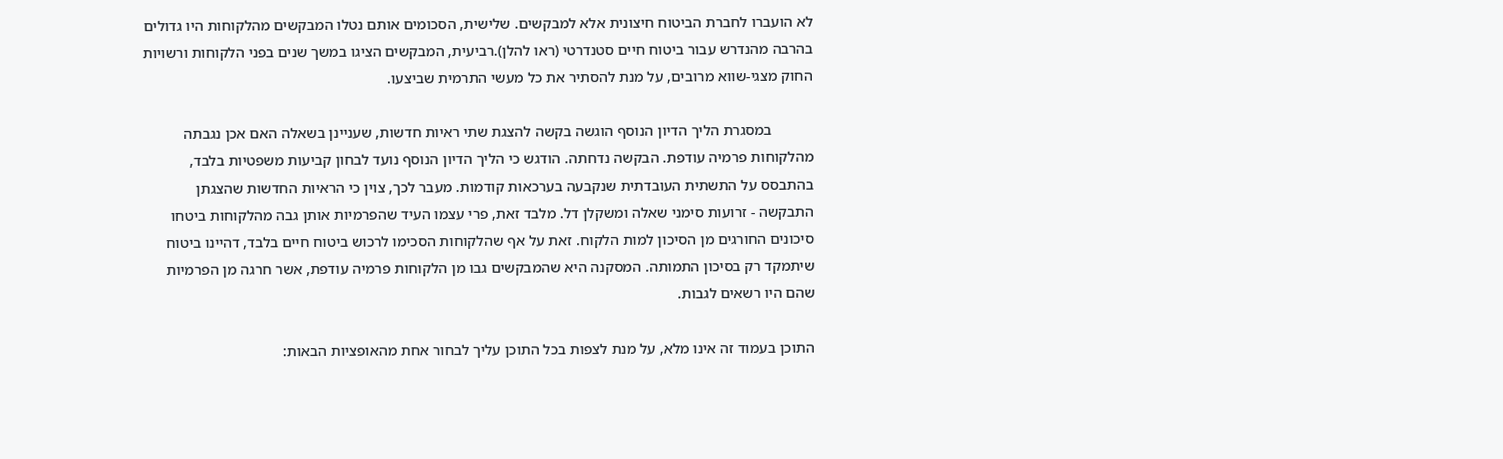לא הועברו לחברת הביטוח חיצונית אלא למבקשים. שלישית, הסכומים אותם נטלו המבקשים מהלקוחות היו גדולים בהרבה מהנדרש עבור ביטוח חיים סטנדרטי (ראו להלן).רביעית, המבקשים הציגו במשך שנים בפני הלקוחות ורשויות החוק מצגי-שווא מרובים, על מנת להסתיר את כל מעשי התרמית שביצעו.

           במסגרת הליך הדיון הנוסף הוגשה בקשה להצגת שתי ראיות חדשות, שעניינן בשאלה האם אכן נגבתה מהלקוחות פרמיה עודפת. הבקשה נדחתה. הודגש כי הליך הדיון הנוסף נועד לבחון קביעות משפטיות בלבד, בהתבסס על התשתית העובדתית שנקבעה בערכאות קודמות. מעבר לכך, צוין כי הראיות החדשות שהצגתן התבקשה - זרועות סימני שאלה ומשקלן דל. מלבד זאת, פרי עצמו העיד שהפרמיות אותן גבה מהלקוחות ביטחו סיכונים החורגים מן הסיכון למות הלקוח. זאת על אף שהלקוחות הסכימו לרכוש ביטוח חיים בלבד, דהיינו ביטוח שיתמקד רק בסיכון התמותה. המסקנה היא שהמבקשים גבו מן הלקוחות פרמיה עודפת, אשר חרגה מן הפרמיות שהם היו רשאים לגבות.

התוכן בעמוד זה אינו מלא, על מנת לצפות בכל התוכן עליך לבחור אחת מהאופציות הבאות: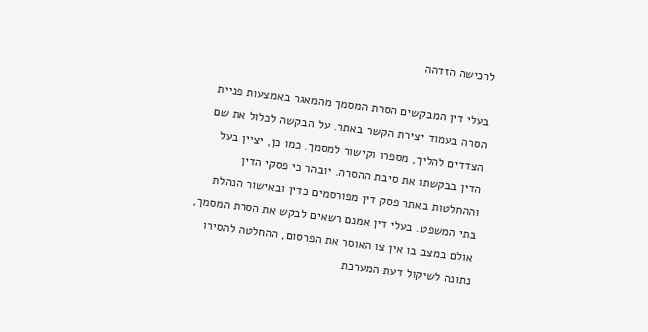לרכישה הזדהה

בעלי דין המבקשים הסרת המסמך מהמאגר באמצעות פניית הסרה בעמוד יצירת הקשר באתר. על הבקשה לכלול את שם הצדדים להליך, מספרו וקישור למסמך. כמו כן, יציין בעל הדין בבקשתו את סיבת ההסרה. יובהר כי פסקי הדין וההחלטות באתר פסק דין מפורסמים כדין ובאישור הנהלת בתי המשפט. בעלי דין אמנם רשאים לבקש את הסרת המסמך, אולם במצב בו אין צו האוסר את הפרסום, ההחלטה להסירו נתונה לשיקול דעת המערכת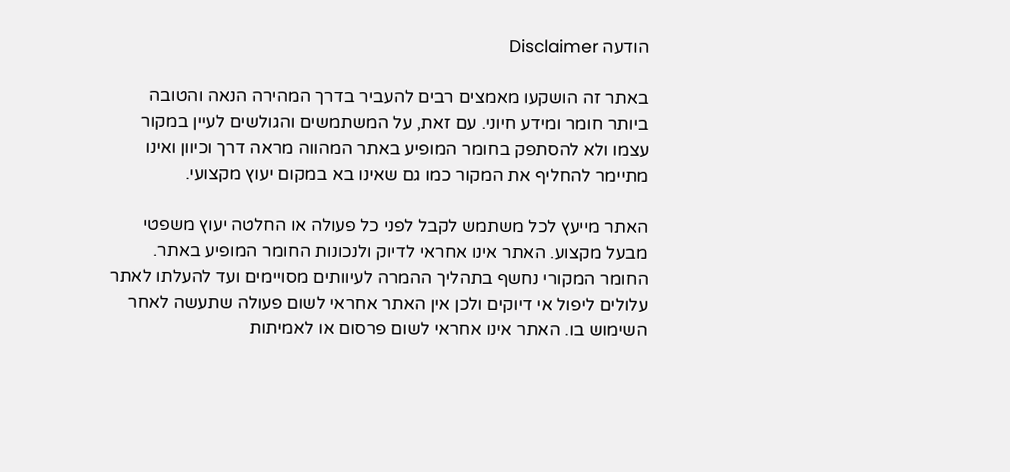הודעה Disclaimer

באתר זה הושקעו מאמצים רבים להעביר בדרך המהירה הנאה והטובה ביותר חומר ומידע חיוני. עם זאת, על המשתמשים והגולשים לעיין במקור עצמו ולא להסתפק בחומר המופיע באתר המהווה מראה דרך וכיוון ואינו מתיימר להחליף את המקור כמו גם שאינו בא במקום יעוץ מקצועי.

האתר מייעץ לכל משתמש לקבל לפני כל פעולה או החלטה יעוץ משפטי מבעל מקצוע. האתר אינו אחראי לדיוק ולנכונות החומר המופיע באתר. החומר המקורי נחשף בתהליך ההמרה לעיוותים מסויימים ועד להעלתו לאתר עלולים ליפול אי דיוקים ולכן אין האתר אחראי לשום פעולה שתעשה לאחר השימוש בו. האתר אינו אחראי לשום פרסום או לאמיתות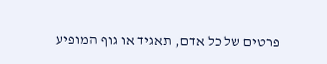פרטים של כל אדם, תאגיד או גוף המופיע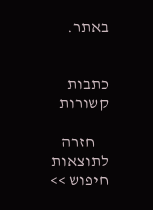באתר.


כתבות קשורות

    חזרה לתוצאות חיפוש >>